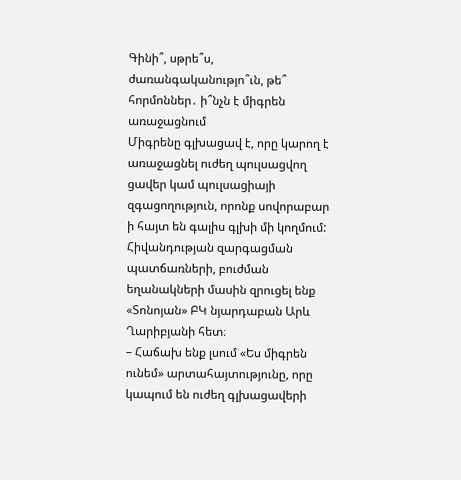Գինի՞, սթրե՞ս, ժառանգականությո՞ւն, թե՞ հորմոններ․ ի՞նչն է միգրեն առաջացնում
Միգրենը գլխացավ է, որը կարող է առաջացնել ուժեղ պուլսացվող ցավեր կամ պուլսացիայի զգացողություն, որոնք սովորաբար ի հայտ են գալիս գլխի մի կողմում: Հիվանդության զարգացման պատճառների, բուժման եղանակների մասին զրուցել ենք «Տոնոյան» ԲԿ նյարդաբան Արև Ղարիբյանի հետ։
– Հաճախ ենք լսում «Ես միգրեն ունեմ» արտահայտությունը, որը կապում են ուժեղ գլխացավերի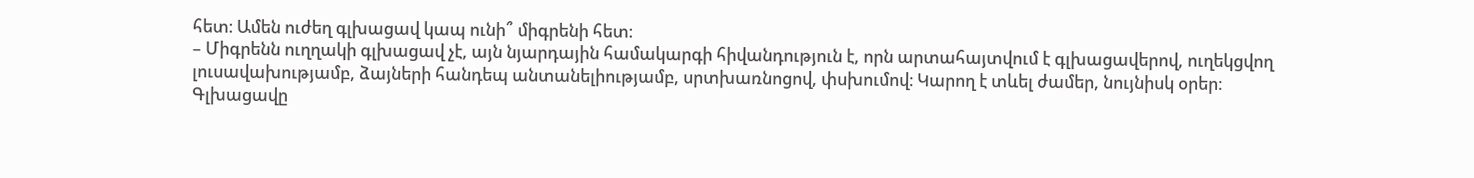հետ։ Ամեն ուժեղ գլխացավ կապ ունի՞ միգրենի հետ։
– Միգրենն ուղղակի գլխացավ չէ, այն նյարդային համակարգի հիվանդություն է, որն արտահայտվում է գլխացավերով, ուղեկցվող լուսավախությամբ, ձայների հանդեպ անտանելիությամբ, սրտխառնոցով, փսխումով։ Կարող է տևել ժամեր, նույնիսկ օրեր։
Գլխացավը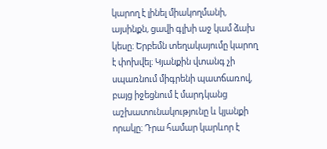կարող է լինել միակողմանի, այսինքն, ցավի գլխի աջ կամ ձախ կեսը։ Երբեմն տեղակայումը կարող է փոխվել։ Կյանքին վտանգ չի սպառնում միգրենի պատճառով, բայց իջեցնում է մարդկանց աշխատունակությունը և կյանքի որակը։ Դրա համար կարևոր է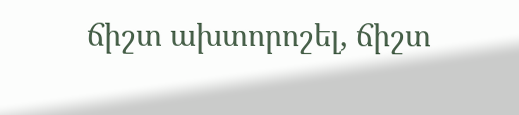ճիշտ ախտորոշել, ճիշտ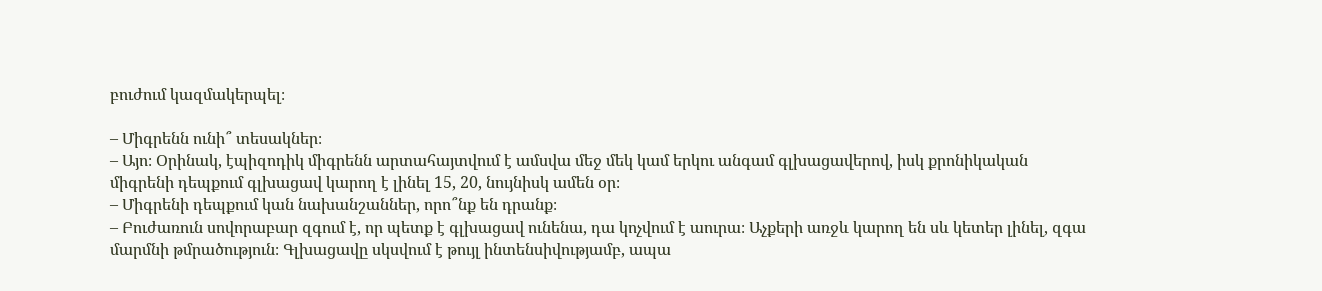բուժում կազմակերպել։

– Միգրենն ունի՞ տեսակներ։
– Այո։ Օրինակ, էպիզոդիկ միգրենն արտահայտվում է ամսվա մեջ մեկ կամ երկու անգամ գլխացավերով, իսկ քրոնիկական միգրենի դեպքում գլխացավ կարող է լինել 15, 20, նույնիսկ ամեն օր։
– Միգրենի դեպքում կան նախանշաններ, որո՞նք են դրանք։
– Բուժառուն սովորաբար զգում է, որ պետք է գլխացավ ունենա, դա կոչվում է աուրա։ Աչքերի առջև կարող են սև կետեր լինել, զգա մարմնի թմրածություն։ Գլխացավը սկսվում է թույլ ինտենսիվությամբ, ապա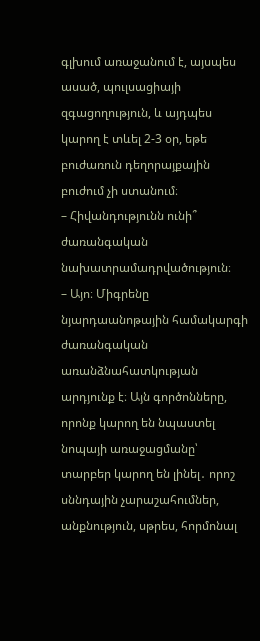գլխում առաջանում է, այսպես ասած, պուլսացիայի զգացողություն, և այդպես կարող է տևել 2-3 օր, եթե բուժառուն դեղորայքային բուժում չի ստանում։
– Հիվանդությունն ունի՞ ժառանգական նախատրամադրվածություն։
– Այո։ Միգրենը նյարդաանոթային համակարգի ժառանգական առանձնահատկության արդյունք է։ Այն գործոնները, որոնք կարող են նպաստել նոպայի առաջացմանը՝ տարբեր կարող են լինել․ որոշ սննդային չարաշահումներ, անքնություն, սթրես, հորմոնալ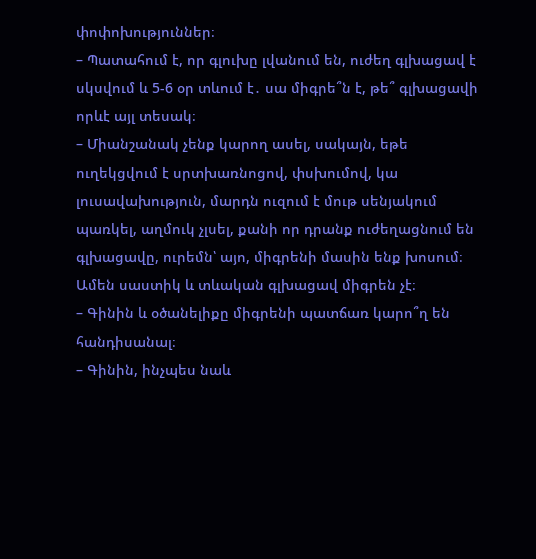փոփոխություններ։
– Պատահում է, որ գլուխը լվանում են, ուժեղ գլխացավ է սկսվում և 5-6 օր տևում է․ սա միգրե՞ն է, թե՞ գլխացավի որևէ այլ տեսակ։
– Միանշանակ չենք կարող ասել, սակայն, եթե ուղեկցվում է սրտխառնոցով, փսխումով, կա լուսավախություն, մարդն ուզում է մութ սենյակում պառկել, աղմուկ չլսել, քանի որ դրանք ուժեղացնում են գլխացավը, ուրեմն՝ այո, միգրենի մասին ենք խոսում։ Ամեն սաստիկ և տևական գլխացավ միգրեն չէ։
– Գինին և օծանելիքը միգրենի պատճառ կարո՞ղ են հանդիսանալ։
– Գինին, ինչպես նաև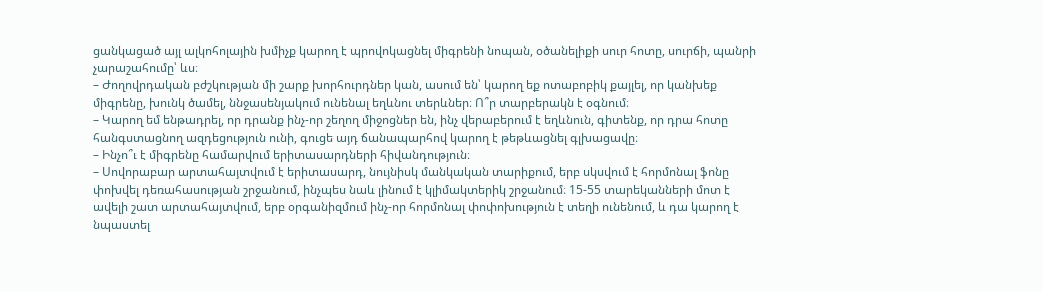ցանկացած այլ ալկոհոլային խմիչք կարող է պրովոկացնել միգրենի նոպան, օծանելիքի սուր հոտը, սուրճի, պանրի չարաշահումը՝ ևս։
– Ժողովրդական բժշկության մի շարք խորհուրդներ կան, ասում են՝ կարող եք ոտաբոբիկ քայլել, որ կանխեք միգրենը, խունկ ծամել, ննջասենյակում ունենալ եղևնու տերևներ։ Ո՞ր տարբերակն է օգնում։
– Կարող եմ ենթադրել, որ դրանք ինչ-որ շեղող միջոցներ են, ինչ վերաբերում է եղևնուն, գիտենք, որ դրա հոտը հանգստացնող ազդեցություն ունի, գուցե այդ ճանապարհով կարող է թեթևացնել գլխացավը։
– Ինչո՞ւ է միգրենը համարվում երիտասարդների հիվանդություն։
– Սովորաբար արտահայտվում է երիտասարդ, նույնիսկ մանկական տարիքում, երբ սկսվում է հորմոնալ ֆոնը փոխվել դեռահասության շրջանում, ինչպես նաև լինում է կլիմակտերիկ շրջանում։ 15-55 տարեկանների մոտ է ավելի շատ արտահայտվում, երբ օրգանիզմում ինչ-որ հորմոնալ փոփոխություն է տեղի ունենում, և դա կարող է նպաստել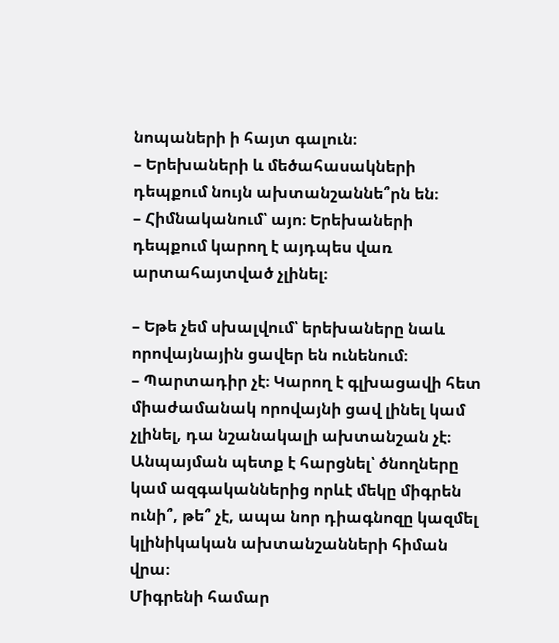նոպաների ի հայտ գալուն։
– Երեխաների և մեծահասակների դեպքում նույն ախտանշաննե՞րն են։
– Հիմնականում՝ այո։ Երեխաների դեպքում կարող է այդպես վառ արտահայտված չլինել։

– Եթե չեմ սխալվում՝ երեխաները նաև որովայնային ցավեր են ունենում։
– Պարտադիր չէ։ Կարող է գլխացավի հետ միաժամանակ որովայնի ցավ լինել կամ չլինել, դա նշանակալի ախտանշան չէ։ Անպայման պետք է հարցնել՝ ծնողները կամ ազգականներից որևէ մեկը միգրեն ունի՞, թե՞ չէ, ապա նոր դիագնոզը կազմել կլինիկական ախտանշանների հիման վրա։
Միգրենի համար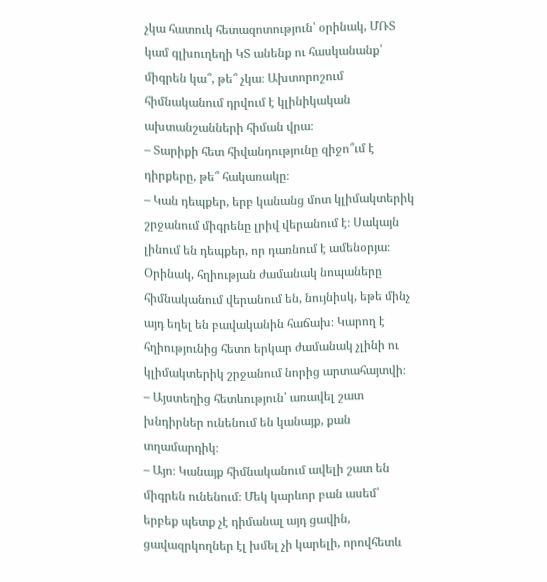չկա հատուկ հետազոտություն՝ օրինակ, ՄՌՏ կամ գլխուղեղի ԿՏ անենք ու հասկանանք՝ միգրեն կա՞, թե՞ չկա։ Ախտորոշում հիմնականում դրվում է կլինիկական ախտանշանների հիման վրա։
– Տարիքի հետ հիվանդությունը զիջո՞ւմ է դիրքերը, թե՞ հակառակը։
– Կան դեպքեր, երբ կանանց մոտ կլիմակտերիկ շրջանում միգրենը լրիվ վերանում է։ Սակայն լինում են դեպքեր, որ դառնում է ամենօրյա։ Օրինակ, հղիության ժամանակ նոպաները հիմնականում վերանում են, նույնիսկ, եթե մինչ այդ եղել են բավականին հաճախ։ Կարող է հղիությունից հետո երկար ժամանակ չլինի ու կլիմակտերիկ շրջանում նորից արտահայտվի։
– Այստեղից հետևություն՝ առավել շատ խնդիրներ ունենում են կանայք, քան տղամարդիկ։
– Այո։ Կանայք հիմնականում ավելի շատ են միգրեն ունենում։ Մեկ կարևոր բան ասեմ՝ երբեք պետք չէ դիմանալ այդ ցավին, ցավազրկողներ էլ խմել չի կարելի, որովհետև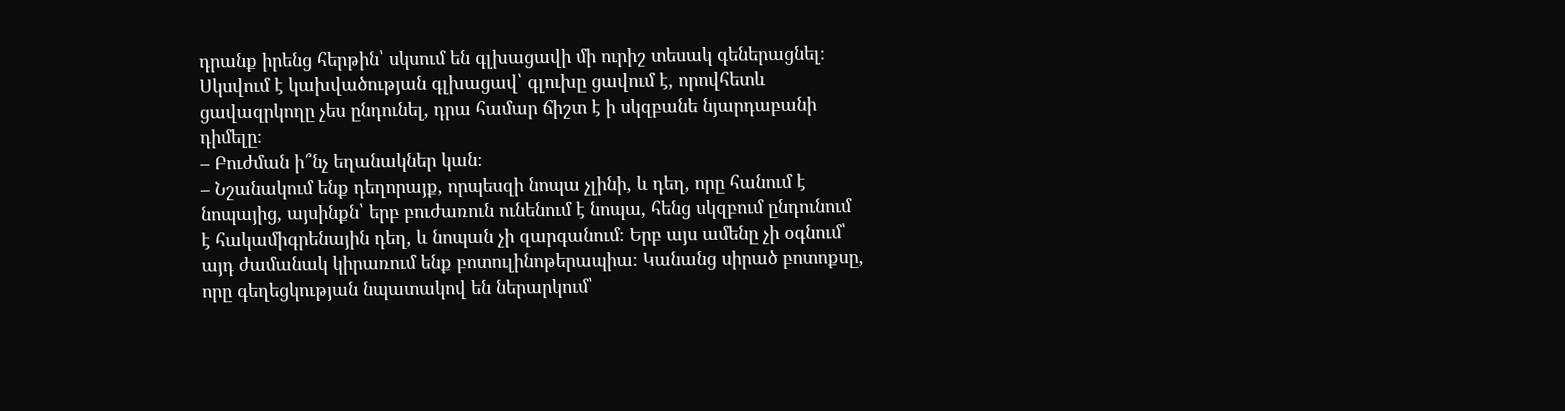դրանք իրենց հերթին՝ սկսում են գլխացավի մի ուրիշ տեսակ գեներացնել։ Սկսվում է կախվածության գլխացավ՝ գլուխը ցավում է, որովհետև ցավազրկողը չես ընդունել, դրա համար ճիշտ է ի սկզբանե նյարդաբանի դիմելը։
– Բուժման ի՞նչ եղանակներ կան։
– Նշանակում ենք դեղորայք, որպեսզի նոպա չլինի, և դեղ, որը հանում է նոպայից, այսինքն՝ երբ բուժառուն ունենում է նոպա, հենց սկզբում ընդունում է հակամիգրենային դեղ, և նոպան չի զարգանում։ Երբ այս ամենը չի օգնում՝ այդ ժամանակ կիրառում ենք բոտուլինոթերապիա։ Կանանց սիրած բոտոքսը, որը գեղեցկության նպատակով են ներարկում՝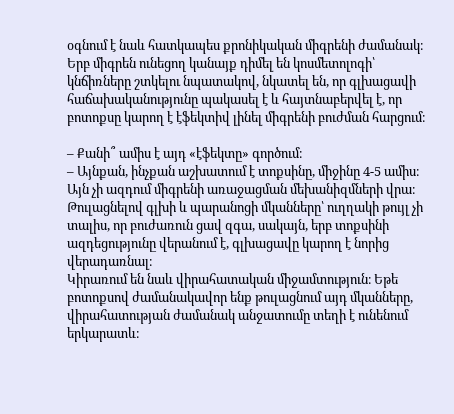օգնում է նաև հատկապես քրոնիկական միգրենի ժամանակ։ Երբ միգրեն ունեցող կանայք դիմել են կոսմետոլոգի՝ կնճիռները շտկելու նպատակով, նկատել են, որ գլխացավի հաճախականությունը պակասել է և հայտնաբերվել է, որ բոտոքսը կարող է էֆեկտիվ լինել միգրենի բուժման հարցում։

– Քանի՞ ամիս է այդ «էֆեկտը» գործում։
– Այնքան, ինչքան աշխատում է տոքսինը, միջինը 4-5 ամիս։ Այն չի ազդում միգրենի առաջացման մեխանիզմների վրա։ Թուլացնելով գլխի և պարանոցի մկանները՝ ուղղակի թույլ չի տալիս, որ բուժառուն ցավ զգա, սակայն, երբ տոքսինի ազդեցությունը վերանում է, գլխացավը կարող է նորից վերադառնալ։
Կիրառում են նաև վիրահատական միջամտություն։ Եթե բոտոքսով ժամանակավոր ենք թուլացնում այդ մկանները, վիրահատության ժամանակ անջատումը տեղի է ունենում երկարատև։